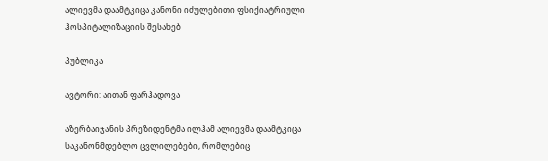ალიევმა დაამტკიცა კანონი იძულებითი ფსიქიატრიული ჰოსპიტალიზაციის შესახებ

პუბლიკა

ავტორი: აითან ფარჰადოვა

აზერბაიჯანის პრეზიდენტმა ილჰამ ალიევმა დაამტკიცა საკანონმდებლო ცვლილებები, რომლებიც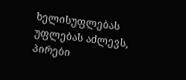ხელისუფლებას უფლებას აძლევს, პირები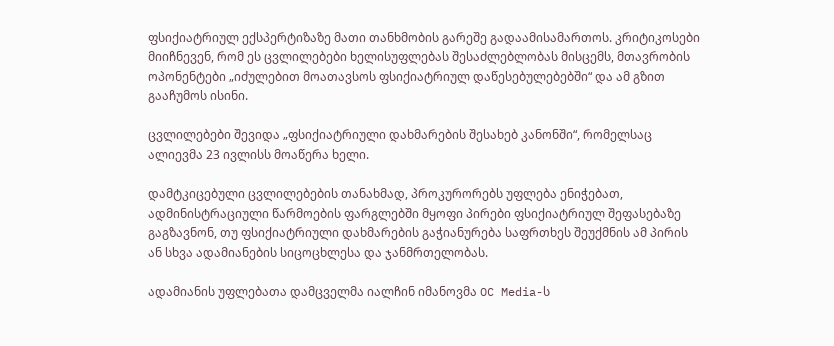ფსიქიატრიულ ექსპერტიზაზე მათი თანხმობის გარეშე გადაამისამართოს. კრიტიკოსები მიიჩნევენ, რომ ეს ცვლილებები ხელისუფლებას შესაძლებლობას მისცემს, მთავრობის ოპონენტები „იძულებით მოათავსოს ფსიქიატრიულ დაწესებულებებში“ და ამ გზით გააჩუმოს ისინი.

ცვლილებები შევიდა „ფსიქიატრიული დახმარების შესახებ კანონში“, რომელსაც ალიევმა 23 ივლისს მოაწერა ხელი.

დამტკიცებული ცვლილებების თანახმად, პროკურორებს უფლება ენიჭებათ, ადმინისტრაციული წარმოების ფარგლებში მყოფი პირები ფსიქიატრიულ შეფასებაზე გაგზავნონ, თუ ფსიქიატრიული დახმარების გაჭიანურება საფრთხეს შეუქმნის ამ პირის ან სხვა ადამიანების სიცოცხლესა და ჯანმრთელობას.

ადამიანის უფლებათა დამცველმა იალჩინ იმანოვმა OC Media-ს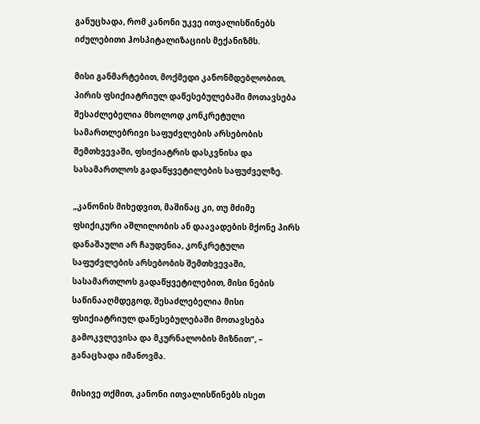განუცხადა, რომ კანონი უკვე ითვალისწინებს იძულებითი ჰოსპიტალიზაციის მექანიზმს.

მისი განმარტებით, მოქმედი კანონმდებლობით, პირის ფსიქიატრიულ დაწესებულებაში მოთავსება შესაძლებელია მხოლოდ კონკრეტული სამართლებრივი საფუძვლების არსებობის შემთხვევაში, ფსიქიატრის დასკვნისა და სასამართლოს გადაწყვეტილების საფუძველზე.

„კანონის მიხედვით, მაშინაც კი, თუ მძიმე ფსიქიკური აშლილობის ან დაავადების მქონე პირს დანაშაული არ ჩაუდენია, კონკრეტული საფუძვლების არსებობის შემთხვევაში, სასამართლოს გადაწყვეტილებით, მისი ნების საწინააღმდეგოდ, შესაძლებელია მისი ფსიქიატრიულ დაწესებულებაში მოთავსება გამოკვლევისა და მკურნალობის მიზნით“, – განაცხადა იმანოვმა.

მისივე თქმით, კანონი ითვალისწინებს ისეთ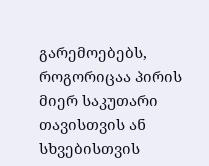გარემოებებს, როგორიცაა პირის მიერ საკუთარი თავისთვის ან სხვებისთვის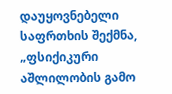დაუყოვნებელი საფრთხის შექმნა, „ფსიქიკური აშლილობის გამო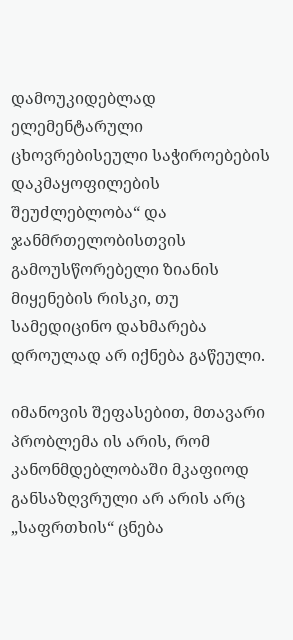დამოუკიდებლად ელემენტარული ცხოვრებისეული საჭიროებების დაკმაყოფილების შეუძლებლობა“ და ჯანმრთელობისთვის გამოუსწორებელი ზიანის მიყენების რისკი, თუ სამედიცინო დახმარება დროულად არ იქნება გაწეული.

იმანოვის შეფასებით, მთავარი პრობლემა ის არის, რომ კანონმდებლობაში მკაფიოდ განსაზღვრული არ არის არც „საფრთხის“ ცნება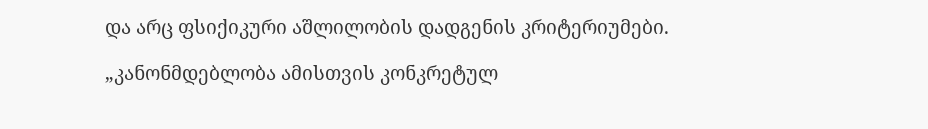და არც ფსიქიკური აშლილობის დადგენის კრიტერიუმები.

„კანონმდებლობა ამისთვის კონკრეტულ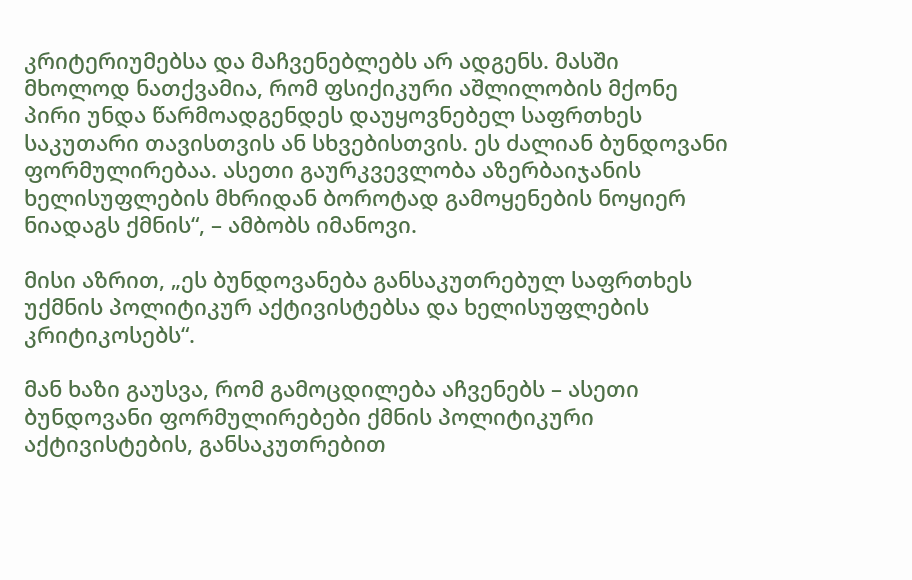კრიტერიუმებსა და მაჩვენებლებს არ ადგენს. მასში მხოლოდ ნათქვამია, რომ ფსიქიკური აშლილობის მქონე პირი უნდა წარმოადგენდეს დაუყოვნებელ საფრთხეს საკუთარი თავისთვის ან სხვებისთვის. ეს ძალიან ბუნდოვანი ფორმულირებაა. ასეთი გაურკვევლობა აზერბაიჯანის ხელისუფლების მხრიდან ბოროტად გამოყენების ნოყიერ ნიადაგს ქმნის“, – ამბობს იმანოვი.

მისი აზრით, „ეს ბუნდოვანება განსაკუთრებულ საფრთხეს უქმნის პოლიტიკურ აქტივისტებსა და ხელისუფლების კრიტიკოსებს“.

მან ხაზი გაუსვა, რომ გამოცდილება აჩვენებს – ასეთი ბუნდოვანი ფორმულირებები ქმნის პოლიტიკური აქტივისტების, განსაკუთრებით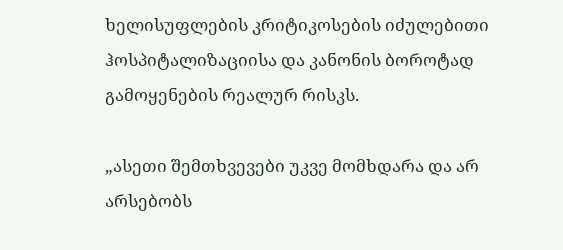ხელისუფლების კრიტიკოსების იძულებითი ჰოსპიტალიზაციისა და კანონის ბოროტად გამოყენების რეალურ რისკს.

„ასეთი შემთხვევები უკვე მომხდარა და არ არსებობს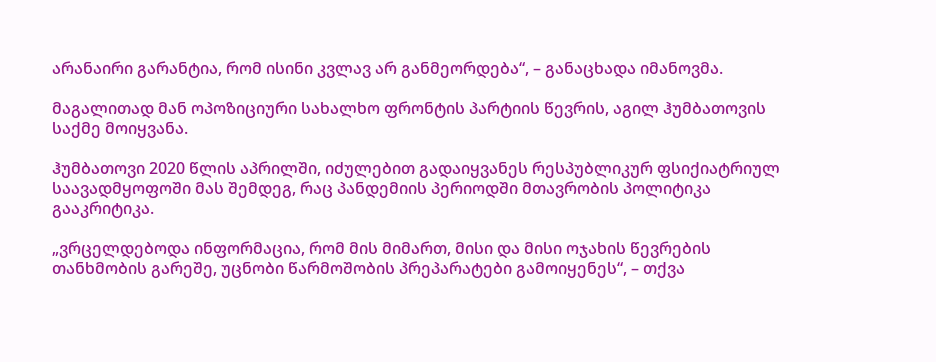არანაირი გარანტია, რომ ისინი კვლავ არ განმეორდება“, – განაცხადა იმანოვმა.

მაგალითად მან ოპოზიციური სახალხო ფრონტის პარტიის წევრის, აგილ ჰუმბათოვის საქმე მოიყვანა.

ჰუმბათოვი 2020 წლის აპრილში, იძულებით გადაიყვანეს რესპუბლიკურ ფსიქიატრიულ საავადმყოფოში მას შემდეგ, რაც პანდემიის პერიოდში მთავრობის პოლიტიკა გააკრიტიკა.

„ვრცელდებოდა ინფორმაცია, რომ მის მიმართ, მისი და მისი ოჯახის წევრების თანხმობის გარეშე, უცნობი წარმოშობის პრეპარატები გამოიყენეს“, – თქვა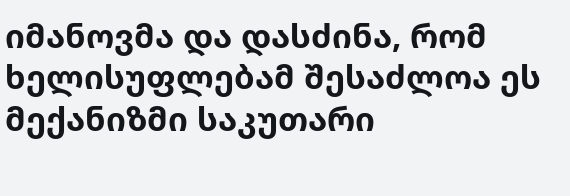იმანოვმა და დასძინა, რომ ხელისუფლებამ შესაძლოა ეს მექანიზმი საკუთარი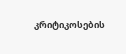კრიტიკოსების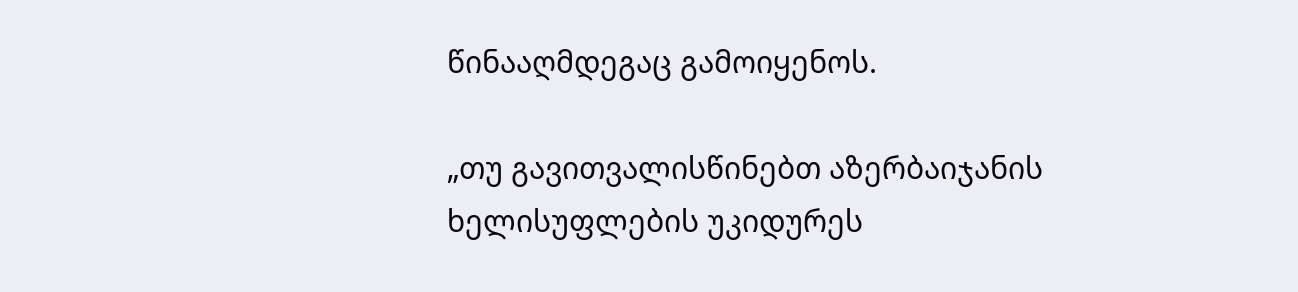წინააღმდეგაც გამოიყენოს.

„თუ გავითვალისწინებთ აზერბაიჯანის ხელისუფლების უკიდურეს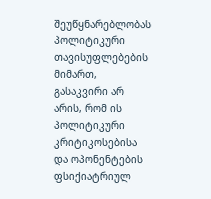შეუწყნარებლობას პოლიტიკური თავისუფლებების მიმართ, გასაკვირი არ არის, რომ ის პოლიტიკური კრიტიკოსებისა და ოპონენტების ფსიქიატრიულ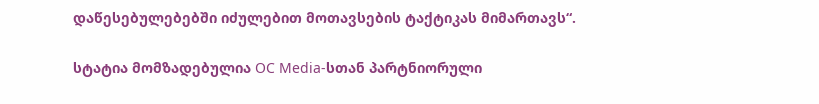დაწესებულებებში იძულებით მოთავსების ტაქტიკას მიმართავს“.

სტატია მომზადებულია OC Media-სთან პარტნიორული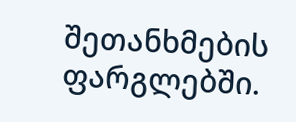შეთანხმების ფარგლებში.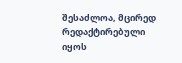შესაძლოა, მცირედ რედაქტირებული იყოს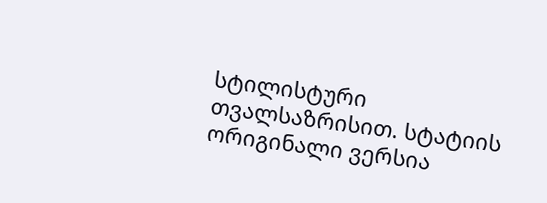სტილისტური თვალსაზრისით. სტატიის ორიგინალი ვერსია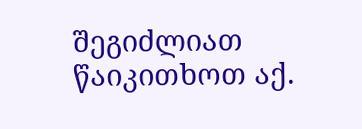შეგიძლიათ წაიკითხოთ აქ.